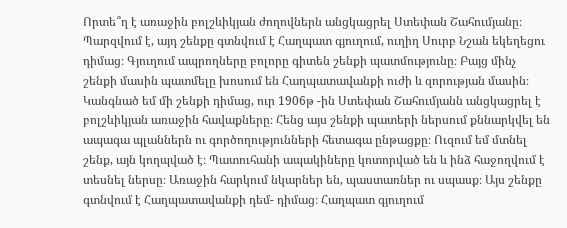Որտե՞ղ է առաջին բոլշևիկյան ժողովներն անցկացրել Ստեփան Շահումյանը։ Պարզվում է, այդ շենքը գտնվում է Հաղպատ գյուղում, ուղիղ Սուրբ Նշան եկեղեցու դիմաց։ Գյուղում ապրողները բոլորը գիտեն շենքի պատմությունը։ Բայց մինչ շենքի մասին պատմելը խոսում են Հաղպատավանքի ուժի և զորության մասին։
Կանգնած եմ մի շենքի դիմաց, ուր 1906թ -ին Ստեփան Շահումյանն անցկացրել է բոլշևիկյան առաջին հավաքները։ Հենց այս շենքի պատերի ներսում քննարկվել են ապագա պլաններն ու գործողությունների հետագա ընթացքը։ Ուզում եմ մտնել շենք, այն կողպված է։ Պատուհանի ապակիները կոտորված են և ինձ հաջողվում է տեսնել ներսը։ Առաջին հարկում նկարներ են, պաստառներ ու սպասք։ Այս շենքը գտնվում է Հաղպատավանքի դեմ- դիմաց։ Հաղպատ գյուղում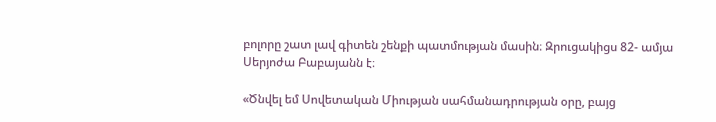բոլորը շատ լավ գիտեն շենքի պատմության մասին։ Զրուցակիցս 82- ամյա Սերյոժա Բաբայանն է։

«Ծնվել եմ Սովետական Միության սահմանադրության օրը, բայց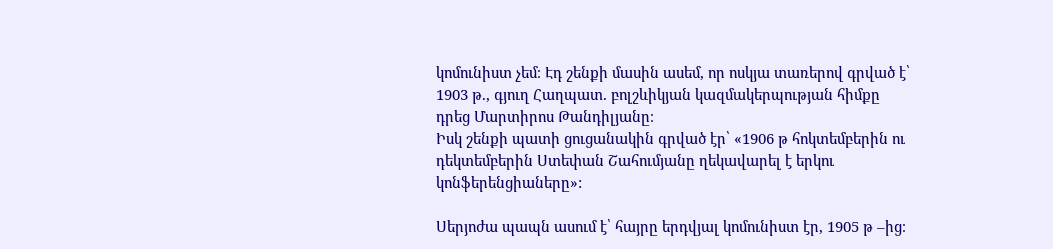կոմունիստ չեմ։ Էդ շենքի մասին ասեմ, որ ոսկյա տառերով գրված է՝ 1903 թ., գյուղ Հաղպատ. բոլշևիկյան կազմակերպության հիմքը դրեց Մարտիրոս Թանդիլյանը։
Իսկ շենքի պատի ցուցանակին գրված էր՝ «1906 թ հոկտեմբերին ու դեկտեմբերին Ստեփան Շահումյանը ղեկավարել է երկու կոնֆերենցիաները»:

Սերյոժա պապն ասում է՝ հայրը երդվյալ կոմունիստ էր, 1905 թ –ից։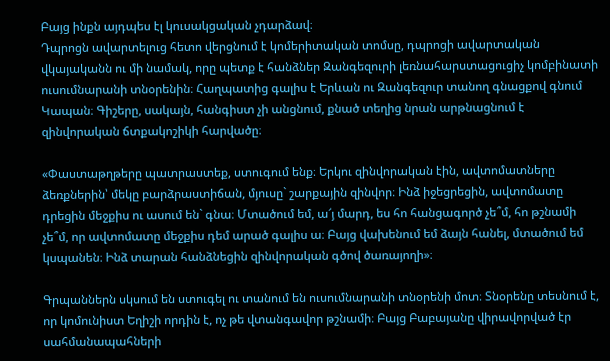Բայց ինքն այդպես էլ կուսակցական չդարձավ։
Դպրոցն ավարտելուց հետո վերցնում է կոմերիտական տոմսը, դպրոցի ավարտական վկայականն ու մի նամակ, որը պետք է հանձներ Զանգեզուրի լեռնահարստացուցիչ կոմբինատի ուսումնարանի տնօրենին։ Հաղպատից գալիս է Երևան ու Զանգեզուր տանող գնացքով գնում Կապան։ Գիշերը, սակայն, հանգիստ չի անցնում, քնած տեղից նրան արթնացնում է զինվորական ճտքակոշիկի հարվածը։

«Փաստաթղթերը պատրաստեք, ստուգում ենք։ Երկու զինվորական էին, ավտոմատները ձեռքներին՝ մեկը բարձրաստիճան, մյուսը` շարքային զինվոր։ Ինձ իջեցրեցին, ավտոմատը դրեցին մեջքիս ու ասում են` գնա։ Մտածում եմ, ա՜յ մարդ, ես հո հանցագործ չե՞մ, հո թշնամի չե՞մ, որ ավտոմատը մեջքիս դեմ արած գալիս ա։ Բայց վախենում եմ ձայն հանել, մտածում եմ կսպանեն։ Ինձ տարան հանձնեցին զինվորական գծով ծառայողի»։

Գրպաններն սկսում են ստուգել ու տանում են ուսումնարանի տնօրենի մոտ։ Տնօրենը տեսնում է, որ կոմունիստ Եղիշի որդին է, ոչ թե վտանգավոր թշնամի։ Բայց Բաբայանը վիրավորված էր սահմանապահների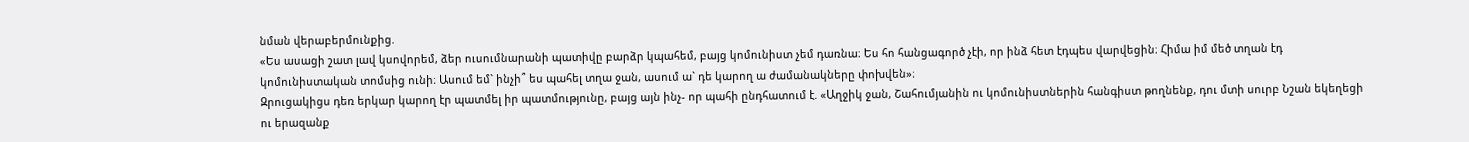նման վերաբերմունքից.
«Ես ասացի շատ լավ կսովորեմ, ձեր ուսումնարանի պատիվը բարձր կպահեմ, բայց կոմունիստ չեմ դառնա։ Ես հո հանցագործ չէի, որ ինձ հետ էդպես վարվեցին։ Հիմա իմ մեծ տղան էդ կոմունիստական տոմսից ունի։ Ասում եմ` ինչի՞ ես պահել տղա ջան, ասում ա` դե կարող ա ժամանակները փոխվեն»։
Զրուցակիցս դեռ երկար կարող էր պատմել իր պատմությունը, բայց այն ինչ- որ պահի ընդհատում է. «Աղջիկ ջան, Շահումյանին ու կոմունիստներին հանգիստ թողնենք, դու մտի սուրբ Նշան եկեղեցի ու երազանք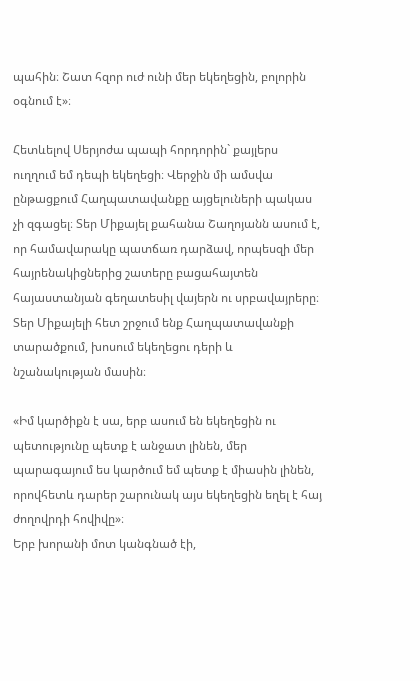պահին։ Շատ հզոր ուժ ունի մեր եկեղեցին, բոլորին օգնում է»։

Հետևելով Սերյոժա պապի հորդորին` քայլերս ուղղում եմ դեպի եկեղեցի։ Վերջին մի ամսվա ընթացքում Հաղպատավանքը այցելուների պակաս չի զգացել։ Տեր Միքայել քահանա Շաղոյանն ասում է, որ համավարակը պատճառ դարձավ, որպեսզի մեր հայրենակիցներից շատերը բացահայտեն հայաստանյան գեղատեսիլ վայերն ու սրբավայրերը։
Տեր Միքայելի հետ շրջում ենք Հաղպատավանքի տարածքում, խոսում եկեղեցու դերի և նշանակության մասին։

«Իմ կարծիքն է սա, երբ ասում են եկեղեցին ու պետությունը պետք է անջատ լինեն, մեր պարագայում ես կարծում եմ պետք է միասին լինեն, որովհետև դարեր շարունակ այս եկեղեցին եղել է հայ ժողովրդի հովիվը»։
Երբ խորանի մոտ կանգնած էի,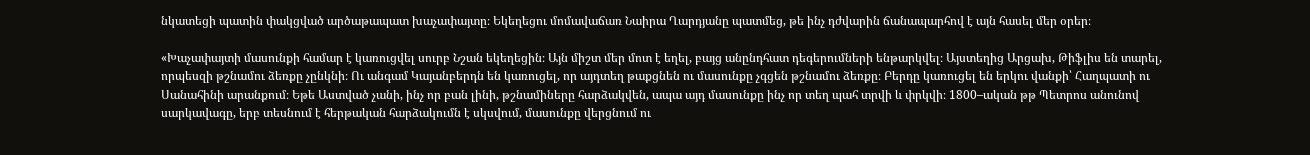նկատեցի պատին փակցված արծաթապատ խաչափայտը։ Եկեղեցու մոմավաճառ Նաիրա Ղարդյանը պատմեց, թե ինչ դժվարին ճանապարհով է այն հասել մեր օրեր։

«Խաչափայտի մասունքի համար է կառուցվել սուրբ Նշան եկեղեցին։ Այն միշտ մեր մոտ է եղել, բայց անընդհատ դեգերումների ենթարկվել։ Այստեղից Արցախ, Թիֆլիս են տարել, որպեսզի թշնամու ձեռքը չընկնի։ Ու անգամ Կայանբերդն են կառուցել, որ այդտեղ թաքցնեն ու մասունքը չգցեն թշնամու ձեռքը։ Բերդը կառուցել են երկու վանքի՝ Հաղպատի ու Սանահինի արանքում։ Եթե Աստված չանի, ինչ որ բան լինի, թշնամիները հարձակվեն, ապա այդ մասունքը ինչ որ տեղ պահ տրվի և փրկվի։ 1800–ական թթ Պետրոս անունով սարկավագը, երբ տեսնում է հերթական հարձակումն է սկսվում, մասունքը վերցնում ու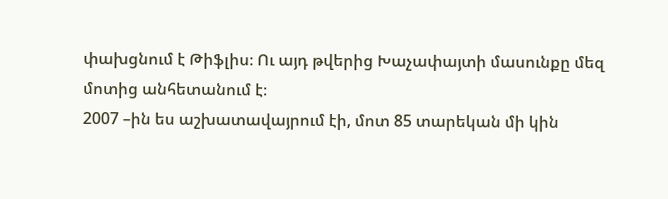փախցնում է Թիֆլիս։ Ու այդ թվերից Խաչափայտի մասունքը մեզ մոտից անհետանում է։
2007 –ին ես աշխատավայրում էի, մոտ 85 տարեկան մի կին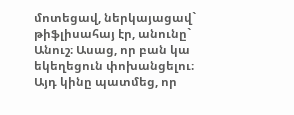մոտեցավ, ներկայացավ` թիֆլիսահայ էր, անունը` Անուշ։ Ասաց, որ բան կա եկեղեցուն փոխանցելու։ Այդ կինը պատմեց, որ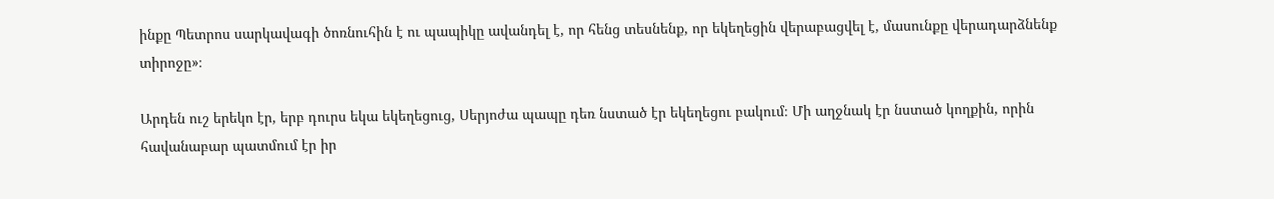ինքը Պետրոս սարկավագի ծոռնուհին է ու պապիկը ավանդել է, որ հենց տեսնենք, որ եկեղեցին վերաբացվել է, մասունքը վերադարձնենք տիրոջը»։

Արդեն ուշ երեկո էր, երբ դուրս եկա եկեղեցուց, Սերյոժա պապը դեռ նստած էր եկեղեցու բակում։ Մի աղջնակ էր նստած կողքին, որին հավանաբար պատմում էր իր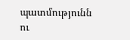պատմությունն ու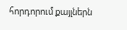հորդորում քայլներն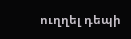ուղղել դեպի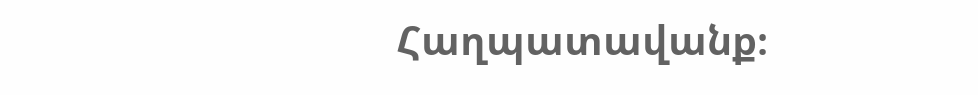Հաղպատավանք։